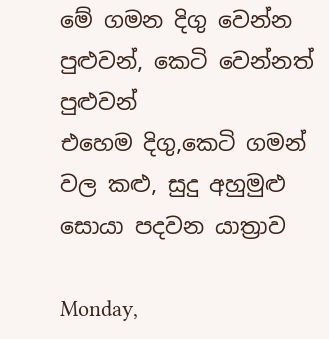මේ ගමන දිගු වෙන්න පුළුවන්, කෙටි වෙන්නත් පුළුවන්
එහෙම දිගු,කෙටි ගමන් වල කළු, සුදු අහුමුළු සොයා පදවන යාත්‍රාව

Monday,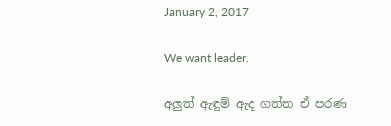January 2, 2017

We want leader.

අලුත් ඇඳුම් ඇද ගත්ත ඒ පරණ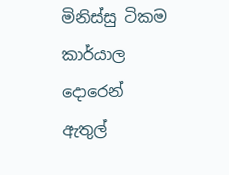මිනිස්සු ටිකම කාර්යාල දොරෙන් ඇතුල්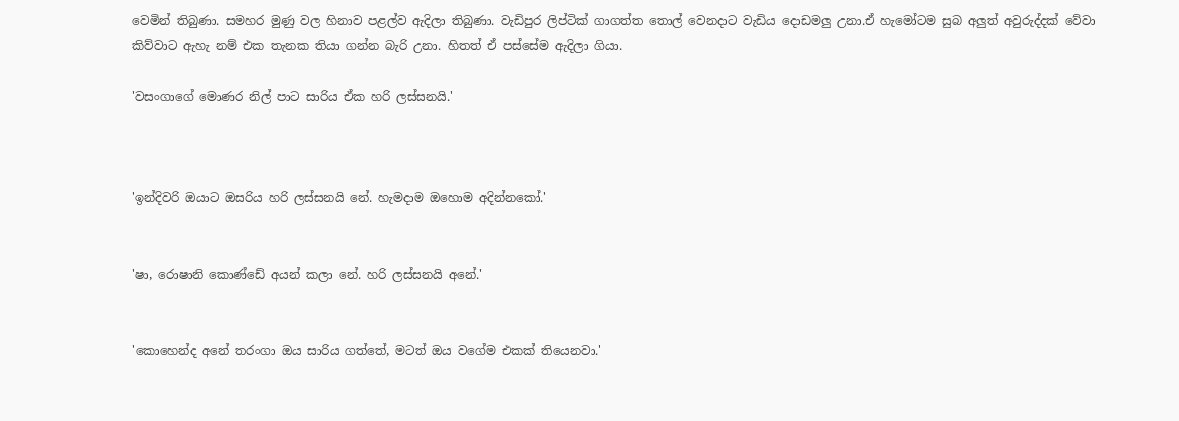වෙමින් තිබුණා. සමහර මුණු වල හිනාව පළල්ව ඇදිලා තිබුණා. වැඩිපුර ලිප්ටික් ගාගත්ත තොල් වෙනදාට වැඩිය දොඩමලු උනා.ඒ හැමෝටම සුබ අලුත් අවුරුද්දක් වේවා කිව්වාට ඇහැ නම් එක තැනක තියා ගන්න බැරි උනා. හිතත් ඒ පස්සේම ඇදිලා ගියා.

'වසංගාගේ මොණර නිල් පාට සාරිය ඒක හරි ලස්සනයි.'



'ඉන්දිවරි ඔයාට ඔසරිය හරි ලස්සනයි නේ. හැමදාම ඔහොම අදින්නකෝ.'


'ෂා, රොෂානි කොණ්ඩේ අයන් කලා නේ. හරි ලස්සනයි අනේ.'


'කොහෙන්ද අනේ තරංගා ඔය සාරිය ගත්තේ, මටත් ඔය වගේම එකක් තියෙනවා.'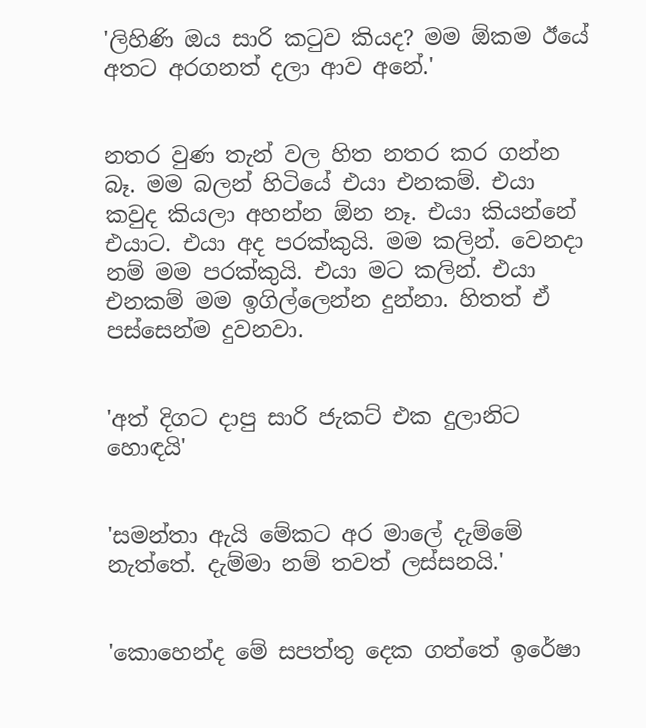'ලිහිණි ඔය සාරි කටුව කියද? මම ඕකම ඊයේ අතට අරගනත් දලා ආව අනේ.'


නතර වුණ තැන් වල හිත නතර කර ගන්න බෑ. මම බලන් හිටියේ එයා එනකම්. එයා කවුද කියලා අහන්න ඕන නෑ. එයා කියන්නේ එයාට. එයා අද පරක්කුයි. මම කලින්. වෙනදා නම් මම පරක්කුයි. එයා මට කලින්. එයා එනකම් මම ඉගිල්ලෙන්න දුන්නා. හිතත් ඒ පස්සෙන්ම දුවනවා.


'අත් දිගට දාපු සාරි ජැකට් එක දුලානිට හොඳයි'


'සමන්තා ඇයි මේකට අර මාලේ දැම්මේ නැත්තේ. දැම්මා නම් තවත් ලස්සනයි.'


'කොහෙන්ද මේ සපත්තු දෙක ගත්තේ ඉරේෂා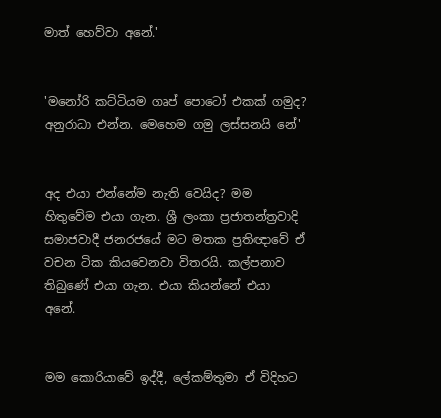මාත් හෙව්වා අනේ.'


'මනෝරි කට්ටියම ගෘප් පොටෝ එකක් ගමුද? අනුරාධා එන්න. මෙහෙම ගමු ලස්සනයි නේ'


අද එයා එන්නේම නැති වෙයිද? මම හිතුවේම එයා ගැන. ශ්‍රී ලංකා ප්‍රජාතන්ත්‍රවාදි සමාජවාදී ජනරජයේ මට මතක ප්‍රතිඥාවේ ඒ වචන ටික කියවෙනවා විතරයි. කල්පනාව තිබුණේ එයා ගැන. එයා කියන්නේ එයා අනේ.


මම කොරියාවේ ඉද්දී, ලේකම්තුමා ඒ විදිහට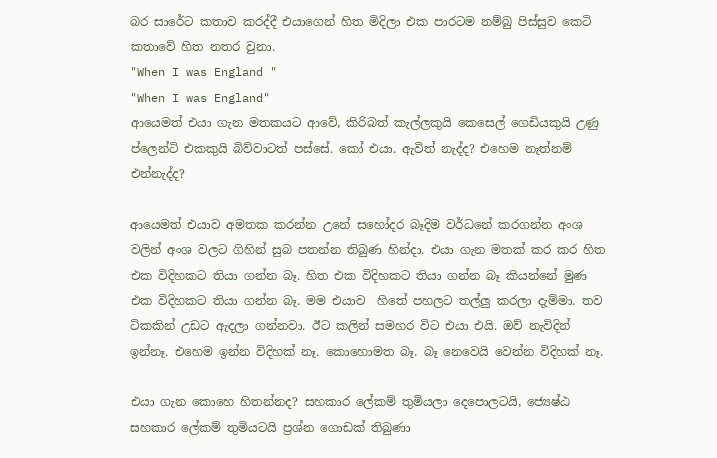බර සාරේට කතාව කරද්දී එයාගෙන් හිත මිදිලා එක පාරටම නම්බු පිස්සුව කෙටි කතාවේ හිත නතර වුනා.
"When I was England "
"When I was England"
ආයෙමත් එයා ගැන මතකයට ආවේ, කිරිබත් කැල්ලකුයි කෙසෙල් ගෙඩියකුයි උණු ප්ලෙන්ටි එකකුයි බිව්වාටත් පස්සේ. කෝ එයා. ඇවිත් නැද්ද? එහෙම නැත්නම් එන්නැද්ද?

ආයෙමත් එයාව අමතක කරන්න උනේ සහෝදර බෑදිම වර්ධනේ කරගන්න අංශ වලින් අංශ වලට ගිහින් සුබ පතන්න තිබුණ හින්දා. එයා ගැන මතක් කර කර හිත එක විදිහකට තියා ගන්න බෑ. හිත එක විදිහකට තියා ගන්න බෑ කියන්නේ මුණ එක විදිහකට තියා ගන්න බෑ. මම එයාව  හිතේ පහලට තල්ලු කරලා දැම්මා. තව ටිකකින් උඩට ඇදලා ගන්නවා. ඊට කලින් සමහර විට එයා එයි. ඔව් නැවිදින් ඉන්නෑ. එහෙම ඉන්න විදිහක් නෑ. කොහොමත බෑ. බෑ නෙවෙයි වෙන්න විදිහක් නෑ.

එයා ගැන කොහෙ හිතන්නද? සහකාර ලේකම් තුමියලා දෙපොලටයි, ජ්‍යෙෂ්ඨ සහකාර ලේකම් තුමියටයි ප්‍රශ්න ගොඩක් තිබුණා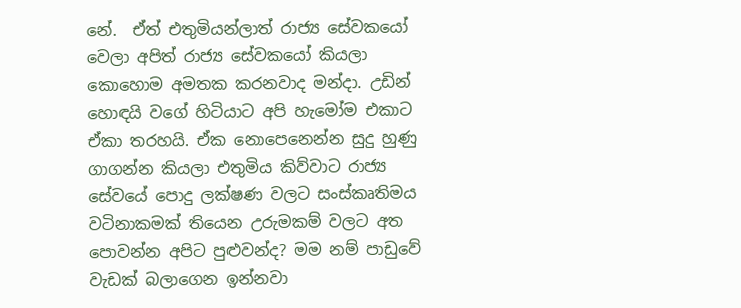නේ.  ඒත් එතුමියන්ලාත් රාජ්‍ය සේවකයෝ වෙලා අපිත් රාජ්‍ය සේවකයෝ කියලා කොහොම අමතක කරනවාද මන්දා. උඩින් හොඳයි වගේ හිටියාට අපි හැමෝම එකාට ඒකා තරහයි. ඒක නොපෙනෙන්න සුදු හුණු ගාගන්න කියලා එතුමිය කිව්වාට රාජ්‍ය සේවයේ පොදු ලක්ෂණ වලට සංස්කෘතිමය වටිනාකමක් තියෙන උරුමකම් වලට අත පොවන්න අපිට පුළුවන්ද? මම නම් පාඩුවේ වැඩක් බලාගෙන ඉන්නවා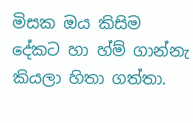මිසක ඔය කිසිම දේකට හා හ්ම් ගාන්නැ කියලා හිතා ගත්තා.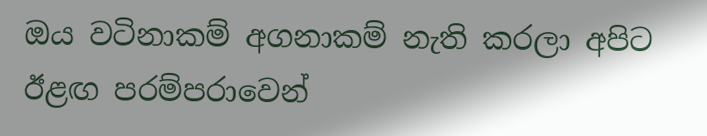ඔය වටිනාකම් අගනාකම් නැති කරලා අපිට ඊළඟ පරම්පරාවෙන්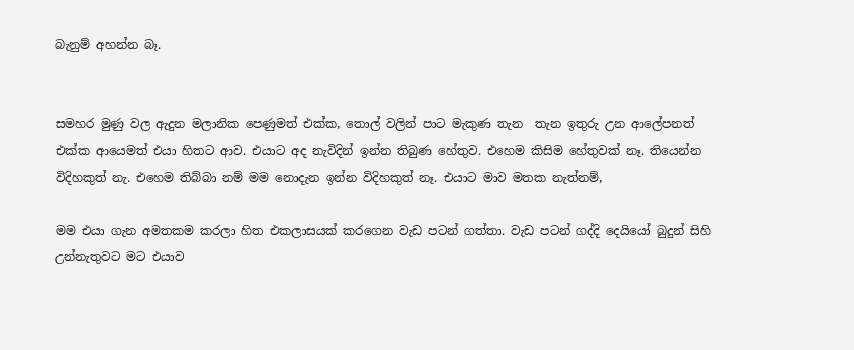බැනුම් අහන්න බෑ.


සමහර මුණු වල ඇදුන මලානික පෙණුමත් එක්ක, තොල් වලින් පාට මැකුණ තැන  තැන ඉතුරු උන ආලේපනත් එක්ක ආයෙමත් එයා හිතට ආව. එයාට අද නැවිදින් ඉන්න තිබුණ හේතුව. එහෙම කිසිම හේතුවක් නෑ. තියෙන්න විදිහකුත් නැ. එහෙම තිබ්බා නම් මම නොදැන ඉන්න විදිහකුත් නෑ. එයාට මාව මතක නැත්නම්,

මම එයා ගැන අමතකම කරලා හිත එකලාසයක් කරගෙන වැඩ පටන් ගත්තා. වැඩ පටන් ගද්දි දෙයියෝ බුදුන් සිහි උන්නැතුවට මට එයාව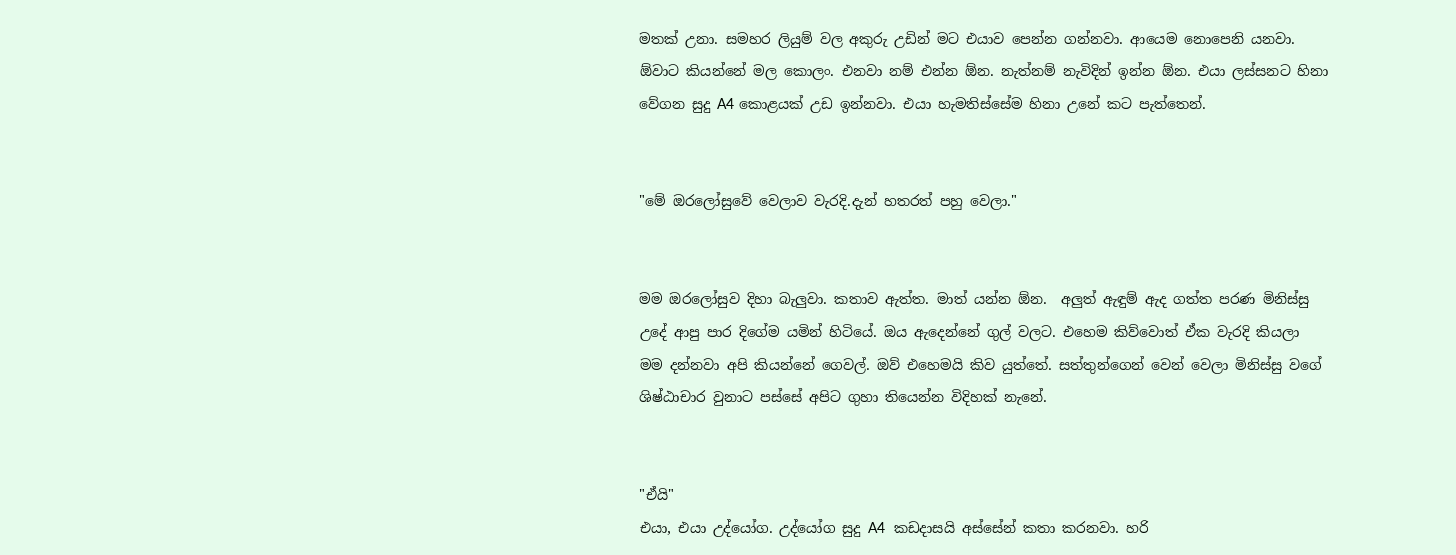මතක් උනා. සමහර ලියුම් වල අකුරු උඩින් මට එයාව පෙන්න ගන්නවා. ආයෙම නොපෙනි යනවා. ඕවාට කියන්නේ මල කොලං. එනවා නම් එන්න ඕන. නැත්නම් නැවිදින් ඉන්න ඕන. එයා ලස්සනට හිනා වේගන සුදු A4 කොළයක් උඩ ඉන්නවා. එයා හැමතිස්සේම හිනා උනේ කට පැත්තෙන්.


"මේ ඔරලෝසුවේ වෙලාව වැරදි.දැන් හතරත් පහු වෙලා."


මම ඔරලෝසුව දිහා බැලුවා. කතාව ඇත්ත. මාත් යන්න ඕන.  අලුත් ඇඳුම් ඇද ගත්ත පරණ මිනිස්සු උදේ ආපු පාර දිගේම යමින් හිටියේ. ඔය ඇදෙන්නේ ගුල් වලට. එහෙම කිව්වොත් ඒක වැරදි කියලා මම දන්නවා අපි කියන්නේ ගෙවල්. ඔව් එහෙමයි කිව යුත්තේ. සත්තුන්ගෙන් වෙන් වෙලා මිනිස්සු වගේ ශිෂ්ඨාචාර වුනාට පස්සේ අපිට ගුහා තියෙන්න විදිහක් නැනේ.


"ඒයි"
එයා, එයා උද්යෝග. උද්යෝග සුදු A4  කඩදාසයි අස්සේන් කතා කරනවා. හරි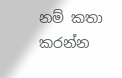නම් කතා කරන්න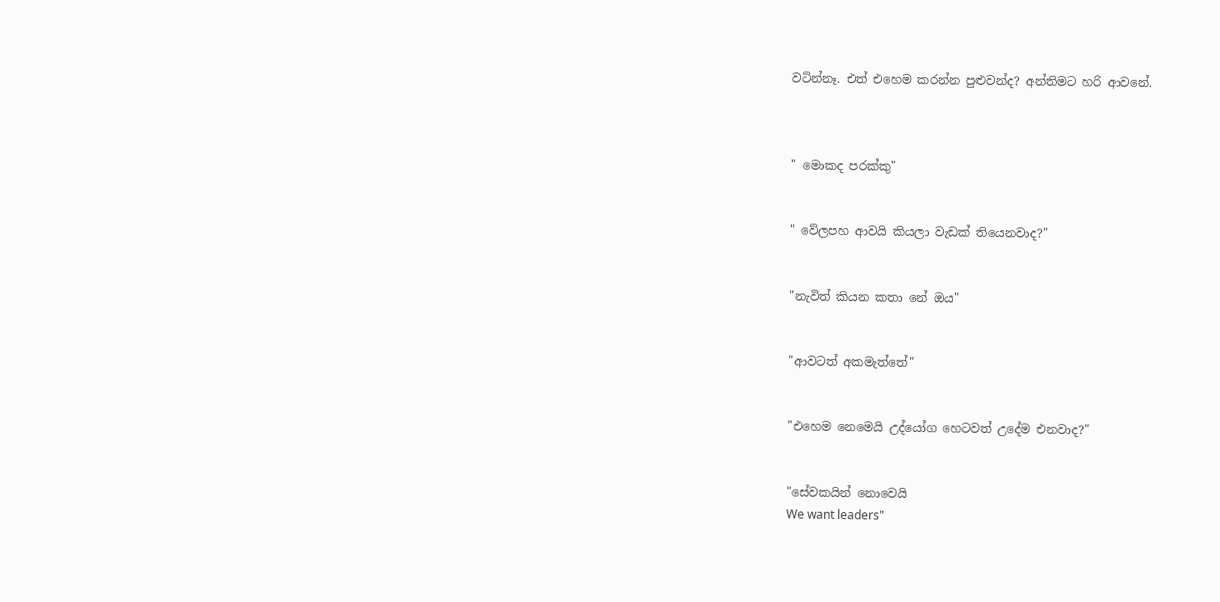වටින්නෑ. එත් එහෙම කරන්න පුළුවන්ද? අන්තිමට හරි ආවනේ.



" මොකද පරක්කු"


" වේලපහ ආවයි කියලා වැඩක් තියෙනවාද?"


"නැවිත් කියන කතා නේ ඔය"


"ආවටත් අකමැත්තේ"


"එහෙම නෙමෙයි උද්යෝග හෙටවත් උදේම එනවාද?"


"සේවකයින් නොවෙයි
We want leaders"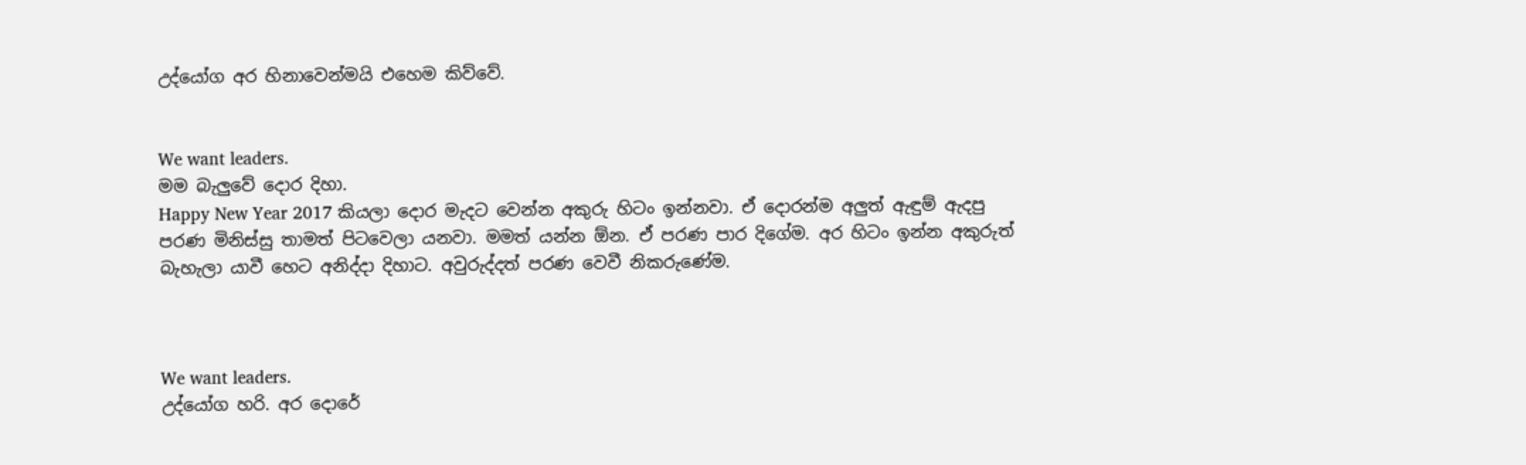උද්යෝග අර හිනාවෙන්මයි එහෙම කිව්වේ.


We want leaders.
මම බැලුවේ දොර දිහා.
Happy New Year 2017 කියලා දොර මැදට වෙන්න අකුරු හිටං ඉන්නවා. ඒ දොරන්ම අලුත් ඇඳුම් ඇදපු පරණ මිනිස්සු තාමත් පිටවෙලා යනවා. මමත් යන්න ඕන. ඒ පරණ පාර දිගේම. අර හිටං ඉන්න අකුරුත් බැහැලා යාවී හෙට අනිද්දා දිහාට. අවුරුද්දත් පරණ වෙවී නිකරුණේම.



We want leaders.
උද්යෝග හරි. අර දොරේ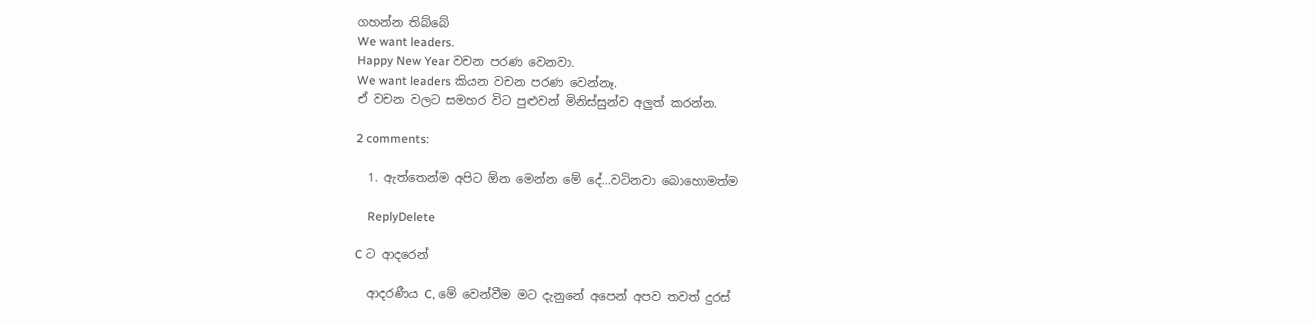ගහන්න තිබ්බේ
We want leaders.
Happy New Year වචන පරණ වෙනවා.
We want leaders කියන වචන පරණ වෙන්නෑ.
ඒ වචන වලට සමහර විට පුළුවන් මිනිස්සුන්ව අලුත් කරන්න.

2 comments:

  1. ඇත්තෙන්ම අපිට ඕන මෙන්න මේ දේ...වටිනවා බොහොමත්ම

    ReplyDelete

C ට ආදරෙන්

  ආදරණීය C, මේ වෙන්වීම මට දැනුනේ අපෙන් අපව තවත් දුරස්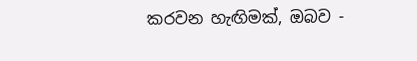කරවන හැඟිමක්, ඔබව -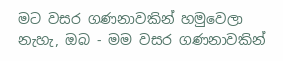මට වසර ගණනාවකින් හමුවෙලා නැහැ, ඔබ - මම වසර ගණනාවකින්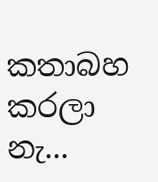කතාබහ කරලා නැ...